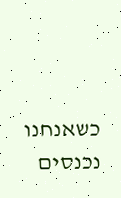כשאנחנו נכנסים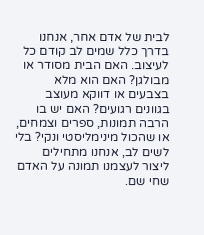לבית של אדם אחר, אנחנו בדרך כלל שמים לב קודם כל לעיצוב. האם הבית מסודר או מבולגן? האם הוא מלא בצבעים או דווקא מעוצב בגוונים רגועים? האם יש בו הרבה תמונות, ספרים וצמחים, או שהכול מינימליסטי ונקי? בלי לשים לב, אנחנו מתחילים ליצור לעצמנו תמונה על האדם שחי שם.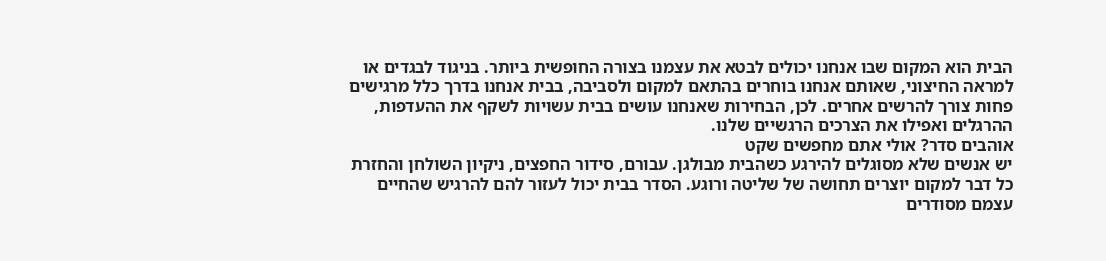הבית הוא המקום שבו אנחנו יכולים לבטא את עצמנו בצורה החופשית ביותר. בניגוד לבגדים או למראה החיצוני, שאותם אנחנו בוחרים בהתאם למקום ולסביבה, בבית אנחנו בדרך כלל מרגישים פחות צורך להרשים אחרים. לכן, הבחירות שאנחנו עושים בבית עשויות לשקף את ההעדפות, ההרגלים ואפילו את הצרכים הרגשיים שלנו.
אוהבים סדר? אולי אתם מחפשים שקט
יש אנשים שלא מסוגלים להירגע כשהבית מבולגן. עבורם, סידור החפצים, ניקיון השולחן והחזרת כל דבר למקום יוצרים תחושה של שליטה ורוגע. הסדר בבית יכול לעזור להם להרגיש שהחיים עצמם מסודרים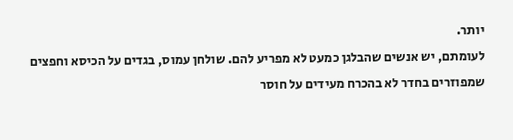יותר.
לעומתם, יש אנשים שהבלגן כמעט לא מפריע להם. שולחן עמוס, בגדים על הכיסא וחפצים שמפוזרים בחדר לא בהכרח מעידים על חוסר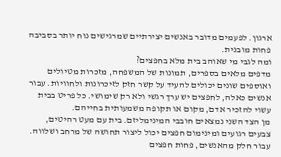ארגון. לפעמים מדובר באנשים יצירתיים שמרגישים נוח יותר בסביבה פחות מובנית.
ומה לגבי מי שאוהב בית מלא בחפצים?
מדפים מלאים בספרים, תמונות של המשפחה, מזכרות מטיולים ואוספים שונים יכולים להעיד על קשר חזק לזיכרונות ולחוויות. עבור אנשים כאלה, לחפצים יש ערך רגשי ולא רק שימושי. כל פריט בבית עשוי להזכיר אדם, מקום או תקופה משמעותית בחייהם.
מן הצד השני נמצאים חובבי המינימליזם. בית עם מעט רהיטים, צבעים רגועים ומינימום חפצים יכול ליצור תחושה של מרחב ושלווה. עבור חלק מהאנשים, פחות חפצים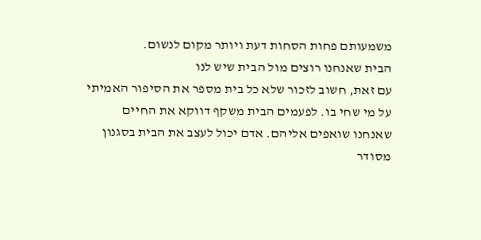משמעותם פחות הסחות דעת ויותר מקום לנשום.
הבית שאנחנו רוצים מול הבית שיש לנו
עם זאת, חשוב לזכור שלא כל בית מספר את הסיפור האמיתי על מי שחי בו. לפעמים הבית משקף דווקא את החיים שאנחנו שואפים אליהם. אדם יכול לעצב את הבית בסגנון מסודר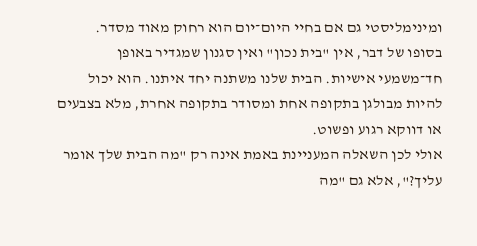ומינימליסטי גם אם בחיי היום־יום הוא רחוק מאוד מסדר.
בסופו של דבר, אין "בית נכון" ואין סגנון שמגדיר באופן חד־משמעי אישיות. הבית שלנו משתנה יחד איתנו. הוא יכול להיות מבולגן בתקופה אחת ומסודר בתקופה אחרת, מלא בצבעים או דווקא רגוע ופשוט.
אולי לכן השאלה המעניינת באמת אינה רק "מה הבית שלך אומר עליך?", אלא גם "מה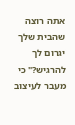אתה רוצה שהבית שלך יגרום לך להרגיש?" כי מעבר לעיצוב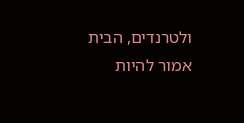ולטרנדים, הבית אמור להיות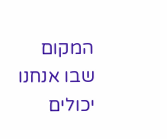המקום שבו אנחנו יכולים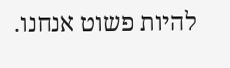להיות פשוט אנחנו.